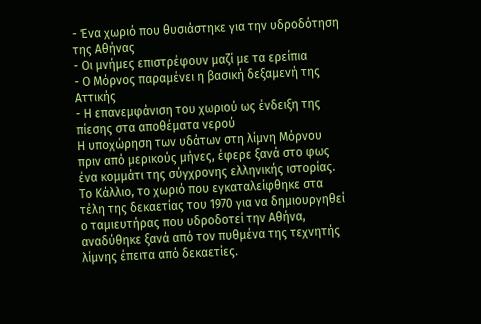- Ένα χωριό που θυσιάστηκε για την υδροδότηση της Αθήνας
- Οι μνήμες επιστρέφουν μαζί με τα ερείπια
- Ο Μόρνος παραμένει η βασική δεξαμενή της Αττικής
- Η επανεμφάνιση του χωριού ως ένδειξη της πίεσης στα αποθέματα νερού
Η υποχώρηση των υδάτων στη λίμνη Μόρνου πριν από μερικούς μήνες, έφερε ξανά στο φως ένα κομμάτι της σύγχρονης ελληνικής ιστορίας. Το Κάλλιο, το χωριό που εγκαταλείφθηκε στα τέλη της δεκαετίας του 1970 για να δημιουργηθεί ο ταμιευτήρας που υδροδοτεί την Αθήνα, αναδύθηκε ξανά από τον πυθμένα της τεχνητής λίμνης έπειτα από δεκαετίες.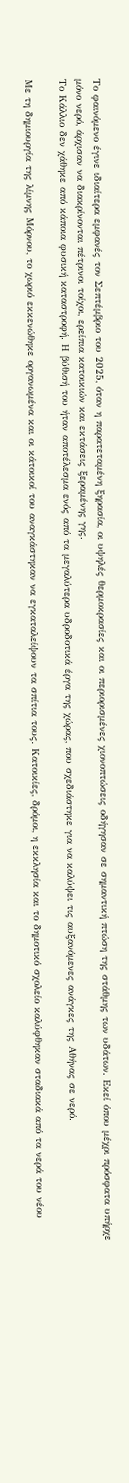Το φαινόμενο έγινε ιδιαίτερα εμφανές τον Σεπτέμβριο του 2025, όταν η παρατεταμένη ξηρασία, οι υψηλές θερμοκρασίες και οι περιορισμένες χιονοπτώσεις οδήγησαν σε σημαντική πτώση της στάθμης των υδάτων. Εκεί όπου μέχρι πρόσφατα υπήρχε μόνο νερό, άρχισαν να διακρίνονται πέτρινοι τοίχοι, ερείπια κατοικιών και εκτάσεις ξεραμένης γης.
Το Κάλλιο δεν χάθηκε από κάποια φυσική καταστροφή. Η βύθισή του ήταν αποτέλεσμα ενός από τα μεγαλύτερα υδροδοτικά έργα της χώρας, που σχεδιάστηκε για να καλύψει τις αυξανόμενες ανάγκες της Αθήνας σε νερό.

Με τη δημιουργία της λίμνης Μόρνου, το χωριό εκκενώθηκε οργανωμένα και οι κάτοικοί του αναγκάστηκαν να εγκαταλείψουν τα σπίτια τους. Κατοικίες, δρόμοι, η εκκλησία και το δημοτικό σχολείο καλύφθηκαν σταδιακά από τα νερά του νέου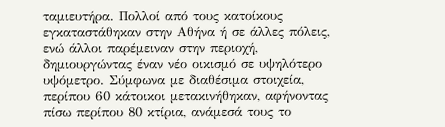ταμιευτήρα. Πολλοί από τους κατοίκους εγκαταστάθηκαν στην Αθήνα ή σε άλλες πόλεις, ενώ άλλοι παρέμειναν στην περιοχή, δημιουργώντας έναν νέο οικισμό σε υψηλότερο υψόμετρο. Σύμφωνα με διαθέσιμα στοιχεία, περίπου 60 κάτοικοι μετακινήθηκαν, αφήνοντας πίσω περίπου 80 κτίρια, ανάμεσά τους το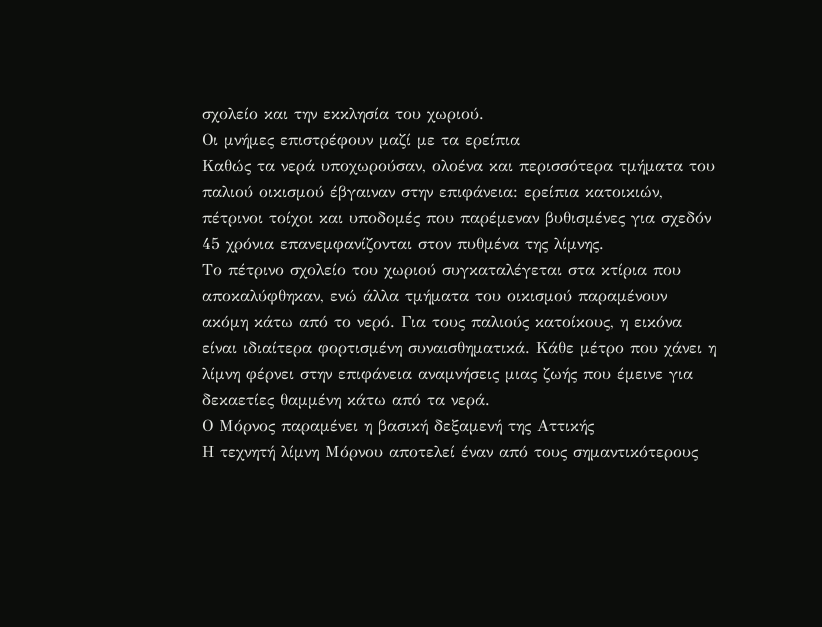σχολείο και την εκκλησία του χωριού.
Οι μνήμες επιστρέφουν μαζί με τα ερείπια
Καθώς τα νερά υποχωρούσαν, ολοένα και περισσότερα τμήματα του παλιού οικισμού έβγαιναν στην επιφάνεια: ερείπια κατοικιών, πέτρινοι τοίχοι και υποδομές που παρέμεναν βυθισμένες για σχεδόν 45 χρόνια επανεμφανίζονται στον πυθμένα της λίμνης.
Το πέτρινο σχολείο του χωριού συγκαταλέγεται στα κτίρια που αποκαλύφθηκαν, ενώ άλλα τμήματα του οικισμού παραμένουν ακόμη κάτω από το νερό. Για τους παλιούς κατοίκους, η εικόνα είναι ιδιαίτερα φορτισμένη συναισθηματικά. Κάθε μέτρο που χάνει η λίμνη φέρνει στην επιφάνεια αναμνήσεις μιας ζωής που έμεινε για δεκαετίες θαμμένη κάτω από τα νερά.
Ο Μόρνος παραμένει η βασική δεξαμενή της Αττικής
Η τεχνητή λίμνη Μόρνου αποτελεί έναν από τους σημαντικότερους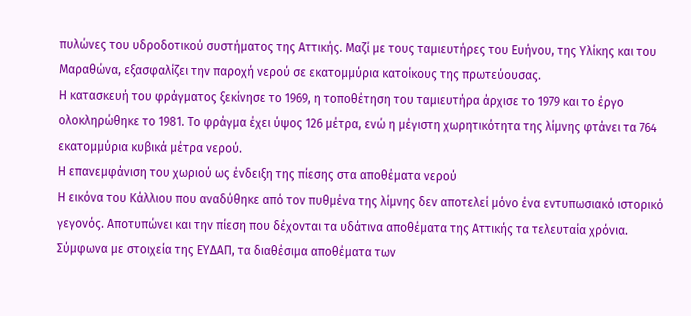πυλώνες του υδροδοτικού συστήματος της Αττικής. Μαζί με τους ταμιευτήρες του Ευήνου, της Υλίκης και του Μαραθώνα, εξασφαλίζει την παροχή νερού σε εκατομμύρια κατοίκους της πρωτεύουσας.
Η κατασκευή του φράγματος ξεκίνησε το 1969, η τοποθέτηση του ταμιευτήρα άρχισε το 1979 και το έργο ολοκληρώθηκε το 1981. Το φράγμα έχει ύψος 126 μέτρα, ενώ η μέγιστη χωρητικότητα της λίμνης φτάνει τα 764 εκατομμύρια κυβικά μέτρα νερού.
Η επανεμφάνιση του χωριού ως ένδειξη της πίεσης στα αποθέματα νερού
Η εικόνα του Κάλλιου που αναδύθηκε από τον πυθμένα της λίμνης δεν αποτελεί μόνο ένα εντυπωσιακό ιστορικό γεγονός. Αποτυπώνει και την πίεση που δέχονται τα υδάτινα αποθέματα της Αττικής τα τελευταία χρόνια.
Σύμφωνα με στοιχεία της ΕΥΔΑΠ, τα διαθέσιμα αποθέματα των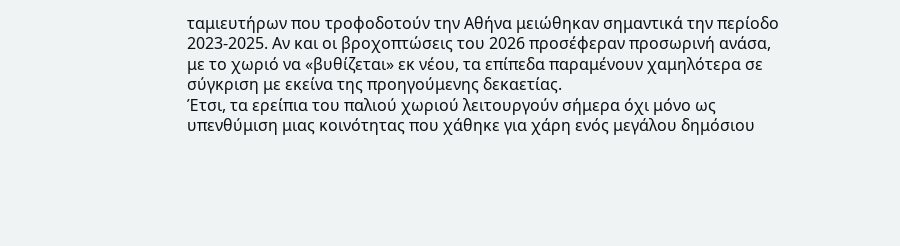ταμιευτήρων που τροφοδοτούν την Αθήνα μειώθηκαν σημαντικά την περίοδο 2023-2025. Αν και οι βροχοπτώσεις του 2026 προσέφεραν προσωρινή ανάσα, με το χωριό να «βυθίζεται» εκ νέου, τα επίπεδα παραμένουν χαμηλότερα σε σύγκριση με εκείνα της προηγούμενης δεκαετίας.
Έτσι, τα ερείπια του παλιού χωριού λειτουργούν σήμερα όχι μόνο ως υπενθύμιση μιας κοινότητας που χάθηκε για χάρη ενός μεγάλου δημόσιου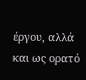έργου, αλλά και ως ορατό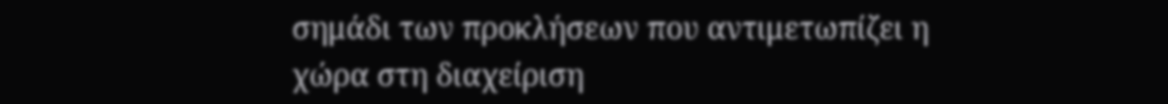σημάδι των προκλήσεων που αντιμετωπίζει η χώρα στη διαχείριση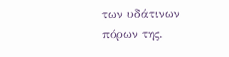των υδάτινων πόρων της.